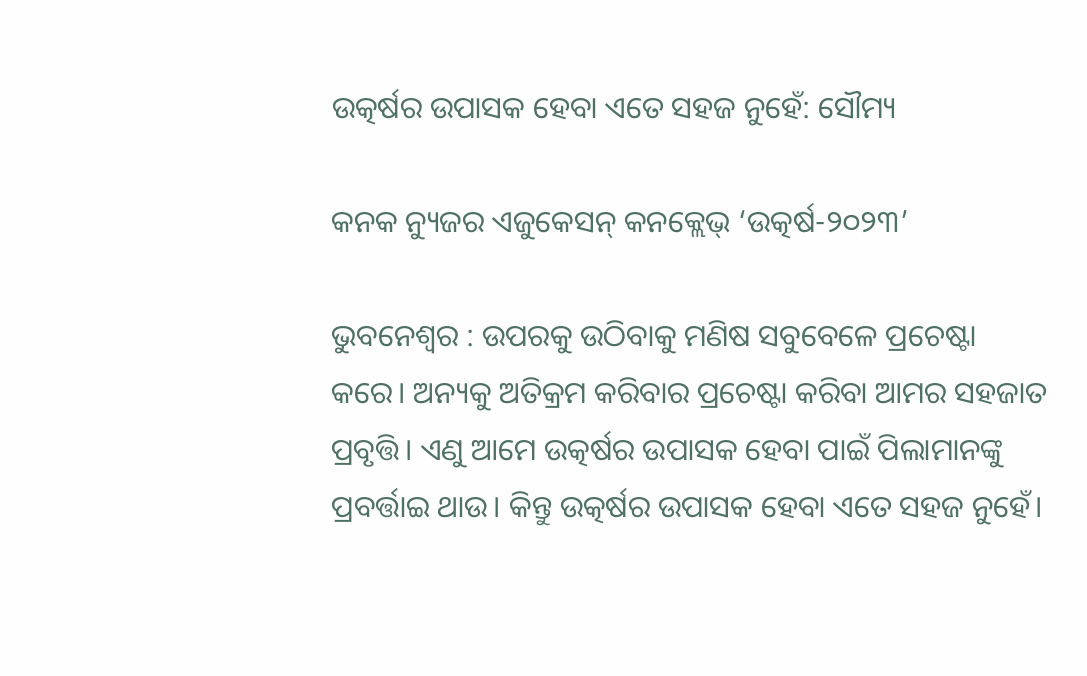ଉତ୍କର୍ଷର ଉପାସକ ହେବା ଏତେ ସହଜ ନୁହେଁ: ସୌମ୍ୟ

କନକ ନ୍ୟୁଜର ଏଜୁକେସନ୍ କନକ୍ଲେଭ୍ ‘ଉତ୍କର୍ଷ-୨୦୨୩’

ଭୁବନେଶ୍ବର : ଉପରକୁ ଉଠିବାକୁ ମଣିଷ ସବୁବେଳେ ପ୍ରଚେଷ୍ଟା କରେ। ଅନ୍ୟକୁ ଅତିକ୍ରମ କରିବାର ପ୍ରଚେଷ୍ଟା କରିବା ଆମର ସହଜାତ ପ୍ରବୃତ୍ତି। ଏଣୁ ଆମେ ଉତ୍କର୍ଷର ଉପାସକ ହେବା ପାଇଁ ପିଲାମାନଙ୍କୁ ପ୍ରବର୍ତ୍ତାଇ ଥାଉ। କିନ୍ତୁ ଉତ୍କର୍ଷର ଉପାସକ ହେବା ଏତେ ସହଜ ନୁହେଁ।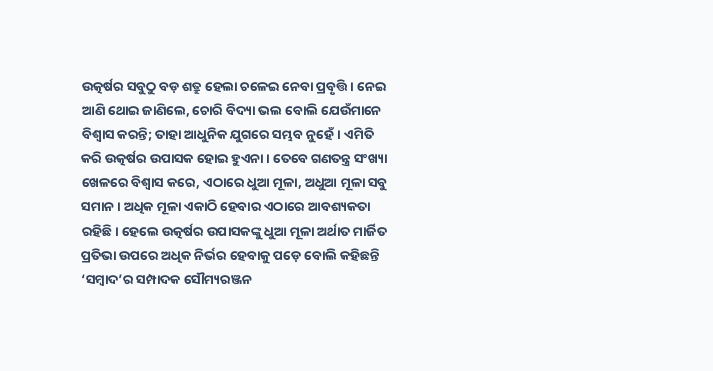ଉତ୍କର୍ଷର ସବୁଠୁ ବଡ଼ ଶତ୍ରୁ ହେଲା ଚଳେଇ ନେବା ପ୍ରବୃତ୍ତି। ନେଇ ଆଣି ଥୋଇ ଜାଣିଲେ, ଚୋରି ବିଦ୍ୟା ଭଲ ବୋଲି ଯେଉଁମାନେ ବିଶ୍ବାସ କରନ୍ତି; ତାହା ଆଧୁନିକ ଯୁଗରେ ସମ୍ଭବ ନୁହେଁ। ଏମିତି କରି ଉତ୍କର୍ଷର ଉପାସକ ହୋଇ ହୁଏନା। ତେବେ ଗଣତନ୍ତ୍ର ସଂଖ୍ୟା ଖେଳରେ ବିଶ୍ୱାସ କରେ, ଏଠାରେ ଧୁଆ ମୂଳା, ଅଧୁଆ ମୂଳା ସବୁ ସମାନ। ଅଧିକ ମୂଳା ଏକାଠି ହେବାର ଏଠାରେ ଆବଶ୍ୟକତା ରହିଛି। ହେଲେ ଉତ୍କର୍ଷର ଉପାସକଙ୍କୁ ଧୁଆ ମୂଳା ଅର୍ଥାତ ମାର୍ଜିତ ପ୍ରତିଭା ଉପରେ ଅଧିକ ନିର୍ଭର ହେବାକୁ ପଡ଼େ ବୋଲି କହିଛନ୍ତି ‘ସମ୍ବାଦ’ର ସମ୍ପାଦକ ସୌମ୍ୟରଞ୍ଜନ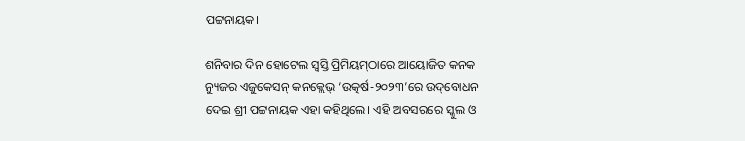ପଟ୍ଟନାୟକ।

ଶନିବାର ଦିନ ହୋଟେଲ ସ୍ବସ୍ତି ପ୍ରିମିୟମ୍‌ଠାରେ ଆୟୋଜିତ କନକ ନ୍ୟୁଜର ଏଜୁକେସନ୍ କନକ୍ଲେଭ୍ ‘ଉତ୍କର୍ଷ-୨୦୨୩’ରେ ଉଦ୍‌ବୋଧନ ଦେଇ ଶ୍ରୀ ପଟ୍ଟନାୟକ ଏହା କହିଥିଲେ। ଏହି ଅବସରରେ ସ୍କୁଲ ଓ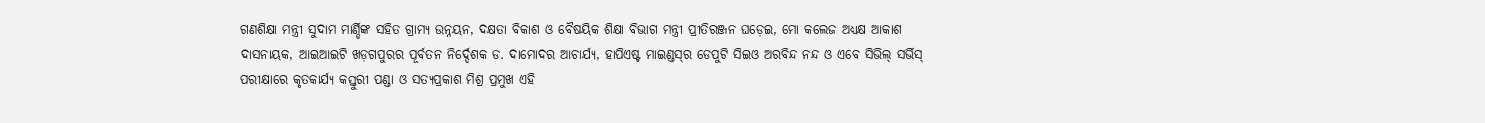ଗଣଶିକ୍ଷା ମନ୍ତ୍ରୀ ସୁଦାମ ମାର୍ଣ୍ଡିଙ୍କ ସହିତ ଗ୍ରାମ୍ୟ ଉନ୍ନୟନ, ଦକ୍ଷତା ବିକାଶ ଓ ବୈଷୟିକ ଶିକ୍ଷା ବିଭାଗ ମନ୍ତ୍ରୀ ପ୍ରୀତିରଞ୍ଜନ ଘ‌ଡ଼େଇ, ମୋ କଲେଜ ଅଧ୍ୟକ୍ଷ ଆକାଶ ଦାସନାୟକ, ଆଇଆଇଟି ଖଡ଼ଗପୁରର ପୂର୍ବତନ ନିର୍ଦ୍ଦେଶକ ଡ. ଦା‌ମୋଦର ଆଚାର୍ଯ୍ୟ, ହାପିଏଷ୍ଟ ମାଇଣ୍ଡସ୍‌ର ଡେପୁଟି ସିଇଓ ଅରବିନ୍ଦ ନନ୍ଦ ଓ ଏବେ ସିଭିଲ୍‌ ସର୍ଭିସ୍‌ ପରୀକ୍ଷାରେ କୃତକାର୍ଯ୍ୟ କସ୍ତୁରୀ ପଣ୍ଡା ଓ ସତ୍ୟପ୍ରକାଶ ମିଶ୍ର ପ୍ରମୁଖ ଏହି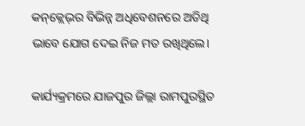କନ୍‌କ୍ଲେଭ୍‌ର ବିଭିନ୍ନ ଅଧିବେଶନରେ ଅତିଥି ଭାବେ ଯୋଗ ‌ଦେଇ ନିଜ ମତ ରଖିଥିଲେ।

କାର୍ଯ୍ୟକ୍ରମରେ ଯାଜପୁର ଜିଲ୍ଲା ରାମପୁରସ୍ଥିତ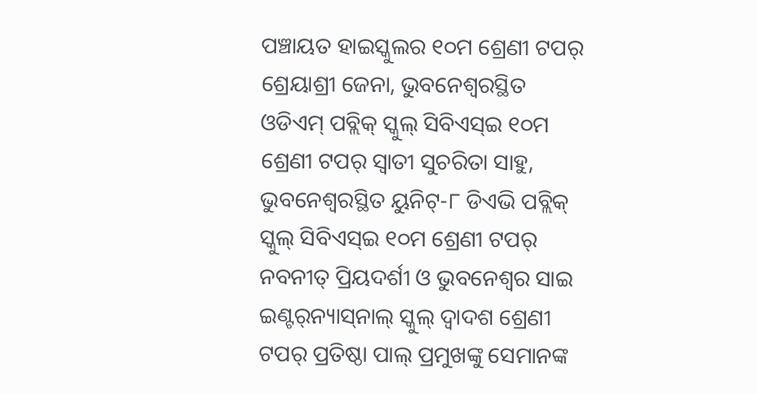ପଞ୍ଚାୟତ ହାଇସ୍କୁଲର ୧୦ମ ଶ୍ରେଣୀ ଟପର୍‌ ଶ୍ରେୟାଶ୍ରୀ ଜେନା, ଭୁବନେଶ୍ବରସ୍ଥିତ ଓଡିଏମ୍‌ ପବ୍ଲିକ୍‌ ସ୍କୁଲ୍‌ ସିବିଏସ୍‌ଇ ୧୦ମ ଶ୍ରେଣୀ ଟପର୍‌ ସ୍ବାତୀ ସୁଚରିତା ସାହୁ, ଭୁବନେଶ୍ବରସ୍ଥିତ ୟୁନିଟ୍‌-୮ ଡିଏଭି ପବ୍ଲିକ୍‌ ସ୍କୁଲ୍‌ ସିବିଏସ୍‌ଇ ୧୦ମ ଶ୍ରେଣୀ ଟପର୍‌ ନବନୀତ୍‌ ପ୍ରିୟଦର୍ଶୀ ଓ ଭୁବନେଶ୍ବର ସାଇ ଇଣ୍ଟର୍‌ନ୍ୟାସ୍‌ନାଲ୍‌ ସ୍କୁଲ୍‌ ଦ୍ବାଦଶ ଶ୍ରେଣୀ ଟପର୍‌ ପ୍ରତିଷ୍ଠା ପାଲ୍‌ ପ୍ରମୁଖଙ୍କୁ ସେମାନଙ୍କ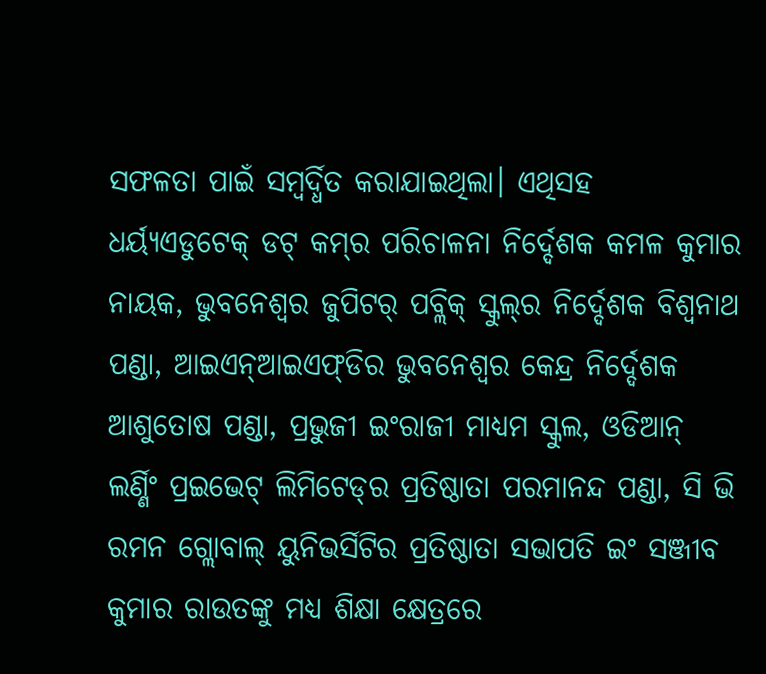ସଫଳତା ପାଇଁ ସମ୍ବର୍ଦ୍ଧିତ କରାଯାଇଥିଲା। ଏଥିସହ ଧର୍ୟ୍ୟଏଡୁଟେକ୍‌ ଡଟ୍‌ କମ୍‌ର ପରିଚାଳନା ନିର୍ଦ୍ଦେଶକ କମଳ କୁମାର ନାୟକ, ଭୁବନେଶ୍ବର ଜୁପିଟର୍‌ ପବ୍ଲିକ୍‌ ସ୍କୁଲ୍‌ର ନିର୍ଦ୍ଦେଶକ ବିଶ୍ବନାଥ ପଣ୍ଡା, ଆଇଏନ୍‌ଆଇଏଫ୍‌ଡିର ଭୁବନେଶ୍ବର କେନ୍ଦ୍ର ନିର୍ଦ୍ଦେଶକ ଆଶୁତୋଷ ପଣ୍ଡା, ପ୍ରଭୁଜୀ ଇଂରାଜୀ ମାଧ୍ୟମ ସ୍କୁଲ, ଓଡିଆନ୍‌ ଲର୍ଣ୍ଣିଂ ପ୍ରଇଭେଟ୍‌ ଲିମିଟେଡ୍‌ର ପ୍ରତିଷ୍ଠାତା ପରମାନନ୍ଦ ପଣ୍ଡା, ସି ଭି ରମନ ଗ୍ଲୋବାଲ୍‌ ୟୁନିଭର୍ସିଟିର ପ୍ରତିଷ୍ଠାତା ସଭାପତି ଇଂ ସଞ୍ଜୀବ କୁମାର ରାଉତଙ୍କୁ ମଧ୍ୟ ଶିକ୍ଷା କ୍ଷେତ୍ରରେ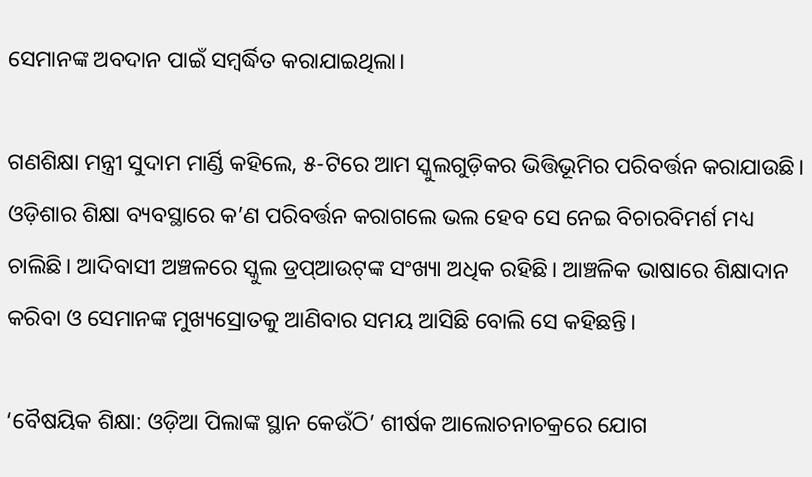ସେମାନଙ୍କ ଅବଦାନ ପାଇଁ ସମ୍ବର୍ଦ୍ଧିତ କରାଯାଇଥିଲା।

ଗଣଶିକ୍ଷା ମନ୍ତ୍ରୀ ସୁଦାମ ମାର୍ଣ୍ଡି କହିଲେ, ୫-ଟିରେ ଆମ ସ୍କୁଲଗୁଡ଼ିକର ଭିତ୍ତିଭୂମିର ପରିବର୍ତ୍ତନ କରାଯାଉଛି। ଓଡ଼ିଶାର ଶିକ୍ଷା ବ୍ୟବସ୍ଥାରେ କ’ଣ ପରିବର୍ତ୍ତନ କରାଗଲେ ଭଲ ହେବ ସେ ନେଇ ବିଚାରବିମର୍ଶ ମଧ୍ୟ ଚାଲିଛି। ଆଦିବାସୀ ଅଞ୍ଚଳରେ ସ୍କୁଲ ଡ୍ରପ୍‌ଆଉଟ୍‌ଙ୍କ ସଂଖ୍ୟା ଅଧିକ ରହିଛି। ଆଞ୍ଚଳିକ ଭାଷାରେ ଶିକ୍ଷାଦାନ କରିବା ଓ ସେମାନଙ୍କ ମୁଖ୍ୟସ୍ରୋତକୁ ଆଣିବାର ସମୟ ଆସିଛି ବୋଲି ସେ କହିଛନ୍ତି।

‘ବୈଷୟିକ ଶିକ୍ଷା: ଓଡ଼ିଆ ପିଲାଙ୍କ ସ୍ଥାନ କେଉଁଠି’ ଶୀର୍ଷକ ଆଲୋଚନାଚକ୍ରରେ ଯୋଗ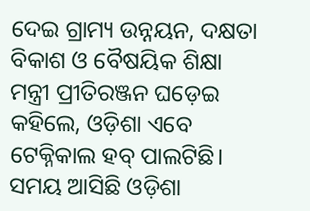ଦେଇ ଗ୍ରାମ୍ୟ ଉନ୍ନୟନ, ଦକ୍ଷତା ବିକାଶ ଓ ବୈଷୟିକ ଶିକ୍ଷା ମନ୍ତ୍ରୀ ପ୍ରୀତିରଞ୍ଜନ ଘଡ଼େଇ କହିଲେ, ଓଡ଼ିଶା ଏବେ ଟେକ୍ନିକାଲ ହବ୍ ପାଲଟିଛି। ସମୟ ଆସିଛି ଓଡ଼ିଶା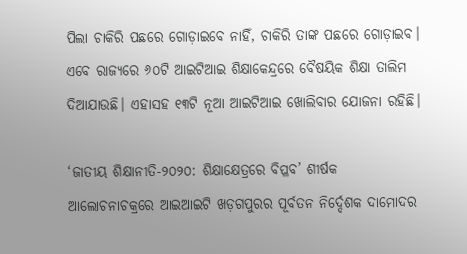ପିଲା ଚାକିରି ପଛରେ ଗୋଡ଼ାଇବେ ନାହିଁ, ଚାକିରି ତାଙ୍କ ପଛରେ ଗୋଡ଼ାଇବ। ଏବେ ରାଜ୍ୟରେ ୬୦ଟି ଆଇଟିଆଇ ଶିକ୍ଷାକେନ୍ଦ୍ରରେ ବୈଷୟିକ ଶିକ୍ଷା ତାଲିମ ଦିଆଯାଉଛି। ଏହାସହ ୧୩ଟି ନୂଆ ଆଇଟିଆଇ ଖୋଲିବାର ଯୋଜନା ରହିଛି।

‘ଜାତୀୟ ଶିକ୍ଷାନୀତି-୨୦୨୦: ଶିକ୍ଷାକ୍ଷେତ୍ରରେ ବିପ୍ଳବ’ ଶୀର୍ଷକ ଆଲୋଚନାଚକ୍ରରେ ଆଇଆଇଟି ଖଡ଼ଗପୁରର ପୂର୍ବତନ ନିର୍ଦ୍ଦେଶକ ଦାମୋଦର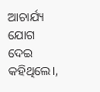ଆଚାର୍ଯ୍ୟ ଯୋଗ ଦେଇ କହିଥିଲେ।,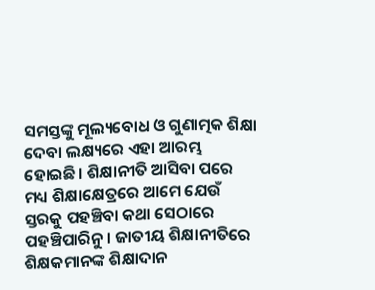ସମସ୍ତଙ୍କୁ ମୂଲ୍ୟବୋଧ ଓ ଗୁଣାତ୍ମକ ଶିକ୍ଷା ଦେବା ଲକ୍ଷ୍ୟରେ ଏହା ଆରମ୍ଭ ହୋଇଛି। ଶିକ୍ଷାନୀତି ଆସିବା ପରେ ମଧ୍ୟ ଶିକ୍ଷାକ୍ଷେତ୍ରରେ ଆମେ ଯେଉଁ ସ୍ତରକୁ ପହଞ୍ଚିବା କଥା ସେଠାରେ ପହଞ୍ଚିପାରିନୁ। ଜାତୀୟ ଶିକ୍ଷାନୀତିରେ ଶିକ୍ଷକମାନଙ୍କ ଶିକ୍ଷାଦାନ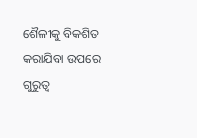ଶୈଳୀକୁ ବିକଶିତ କରାଯିବା ଉପରେ ଗୁରୁତ୍ୱ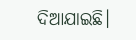ଦିଆଯାଇଛି।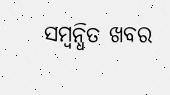ସମ୍ବନ୍ଧିତ ଖବର